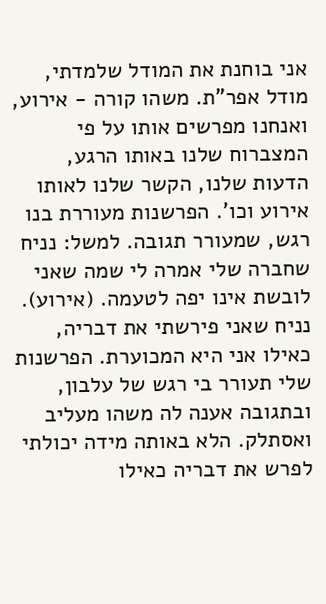אני בוחנת את המודל שלמדתי, מודל אפר"ת. משהו קורה - אירוע, ואנחנו מפרשים אותו על פי המצברוח שלנו באותו הרגע, הדעות שלנו, הקשר שלנו לאותו אירוע וכו'. הפרשנות מעוררת בנו רגש, שמעורר תגובה. למשל: נניח שחברה שלי אמרה לי שמה שאני לובשת אינו יפה לטעמה. (אירוע). נניח שאני פירשתי את דבריה, כאילו אני היא המכוערת. הפרשנות שלי תעורר בי רגש של עלבון, ובתגובה אענה לה משהו מעליב ואסתלק. הלא באותה מידה יכולתי לפרש את דבריה כאילו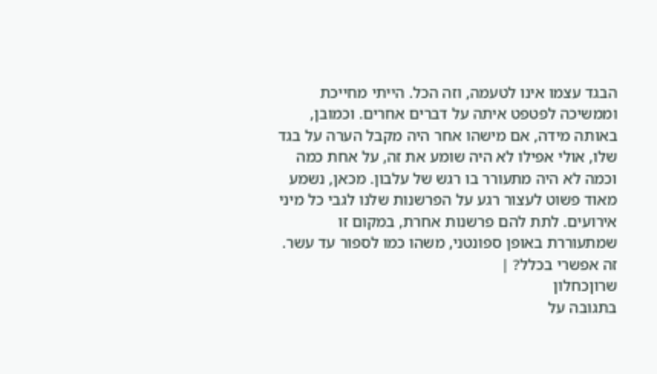הבגד עצמו אינו לטעמה, וזה הכל. הייתי מחייכת וממשיכה לפטפט איתה על דברים אחרים. וכמובן, באותה מידה, אם מישהו אחר היה מקבל הערה על בגד שלו, אולי אפילו לא היה שומע את זה, על אחת כמה וכמה לא היה מתעורר בו רגש של עלבון. מכאן, נשמע מאוד פשוט לעצור רגע על הפרשנות שלנו לגבי כל מיני אירועים. לתת להם פרשנות אחרת, במקום זו שמתעוררת באופן ספונטני, משהו כמו לספור עד עשר. זה אפשרי בכלל? |
שרוןכחלון
בתגובה על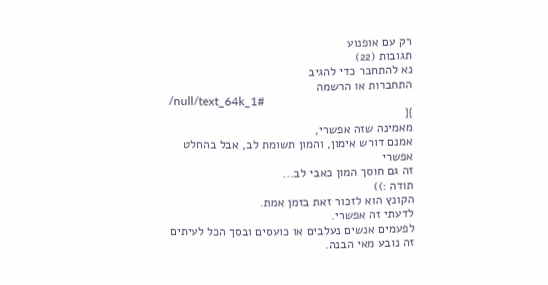רק עם אופנוע
תגובות (22)
נא להתחבר כדי להגיב
התחברות או הרשמה
/null/text_64k_1#
}{
מאמינה שזה אפשרי,
אמנם דורש אימון, והמון תשומת לב, אבל בהחלט אפשרי
זה גם חוסך המון כאבי לב...
תודה :))
הקונץ הוא לזכור זאת בזמן אמת.
לדעתי זה אפשרי.
לפעמים אנשים נעלבים או כועסים ובסך הכל לעיתים זה נובע מאי הבנה.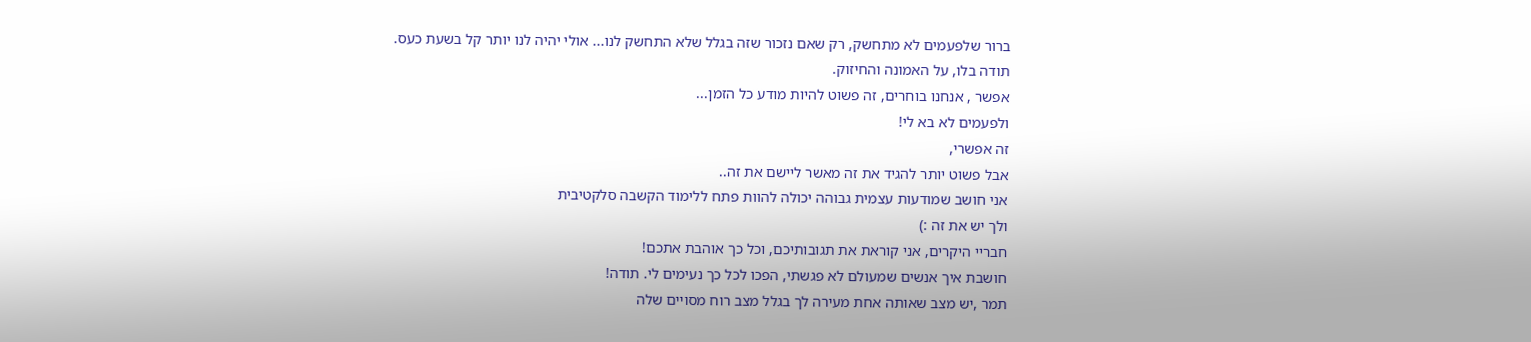ברור שלפעמים לא מתחשק, רק שאם נזכור שזה בגלל שלא התחשק לנו... אולי יהיה לנו יותר קל בשעת כעס.
תודה בלו, על האמונה והחיזוק.
אפשר , אנחנו בוחרים, זה פשוט להיות מודע כל הזמן...
ולפעמים לא בא לי!
זה אפשרי,
אבל פשוט יותר להגיד את זה מאשר ליישם את זה..
אני חושב שמודעות עצמית גבוהה יכולה להוות פתח ללימוד הקשבה סלקטיבית
ולך יש את זה :)
חבריי היקרים, אני קוראת את תגובותיכם, וכל כך אוהבת אתכם!
חושבת איך אנשים שמעולם לא פגשתי, הפכו לכל כך נעימים לי. תודה!
תמר ,יש מצב שאותה אחת מעירה לך בגלל מצב רוח מסויים שלה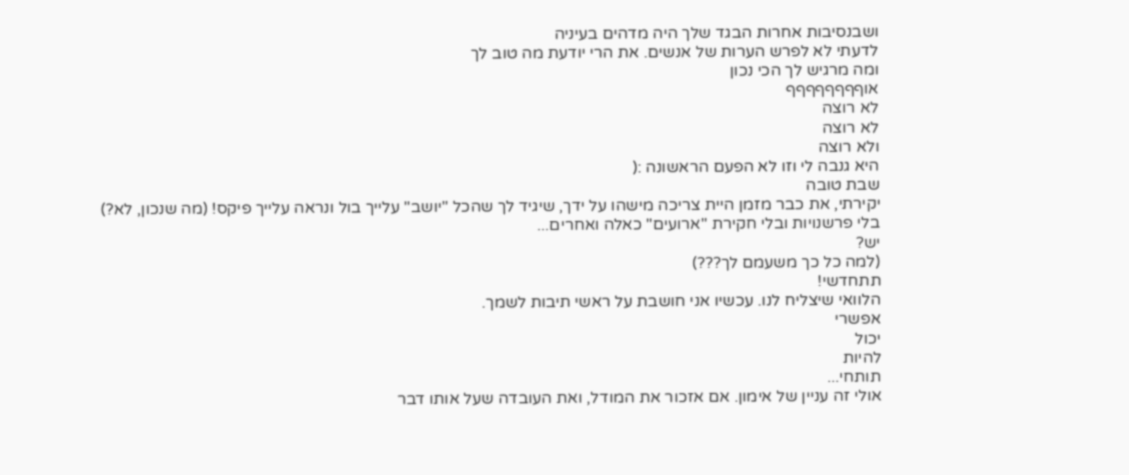ושבנסיבות אחרות הבגד שלך היה מדהים בעיניה
לדעתי לא לפרש הערות של אנשים. את הרי יודעת מה טוב לך
ומה מרגיש לך הכי נכון
אוףףףףףףףף
לא רוצה
לא רוצה
ולא רוצה
היא גנבה לי וזו לא הפעם הראשונה :(
שבת טובה
יקירתי, את כבר מזמן היית צריכה מישהו על ידך, שיגיד לך שהכל "יושב" עלייך בול ונראה עלייך פיקס! (מה שנכון, לא?)
בלי פרשנויות ובלי חקירת "ארועים" כאלה ואחרים...
יש?
(למה כל כך משעמם לך???)
תתחדשי!
הלוואי שיצליח לנו. עכשיו אני חושבת על ראשי תיבות לשמך.
אפשרי
יכול
להיות
תותחי...
אולי זה עניין של אימון. אם אזכור את המודל, ואת העובדה שעל אותו דבר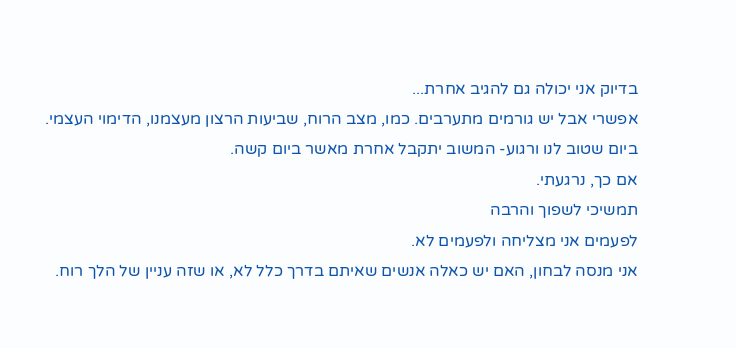בדיוק אני יכולה גם להגיב אחרת...
אפשרי אבל יש גורמים מתערבים. כמו, מצב הרוח, שביעות הרצון מעצמנו, הדימוי העצמי.
ביום שטוב לנו ורגוע- המשוב יתקבל אחרת מאשר ביום קשה.
אם כך, נרגעתי.
תמשיכי לשפוך והרבה
לפעמים אני מצליחה ולפעמים לא.
אני מנסה לבחון, האם יש כאלה אנשים שאיתם בדרך כלל לא, או שזה עניין של הלך רוח.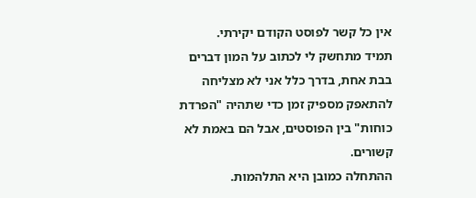אין כל קשר לפוסט הקודם יקירתי.
תמיד מתחשק לי לכתוב על המון דברים בבת אחת, בדרך כלל אני לא מצליחה להתאפק מספיק זמן כדי שתהיה "הפרדת כוחות" בין הפוסטים, אבל הם באמת לא קשורים.
ההתחלה כמובן היא התלהמות.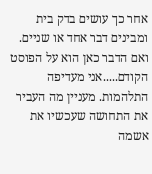אחר כך עושים בדק בית ומבינים דבר אחד או שניים.
ואם הדבר כאן הוא על הפוסט הקודם.....אני מעדיפה התלהמות. מעניין מה העביר את התחושה שעכשיו את אשמה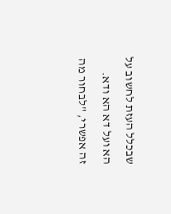שבכלל העזת לחשוב על הא ועל דא הא ודא.
זה אפשרי, "לבחור מה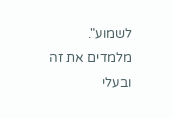לשמוע".
מלמדים את זה ובעלי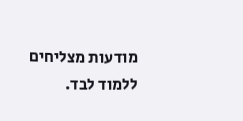מודעות מצליחים ללמוד לבד.